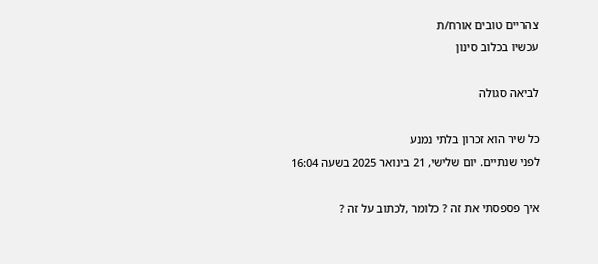צהריים טובים אורח/ת
עכשיו בכלוב סינון

לביאה סגולה

כל שיר הוא זכרון בלתי נמנע
לפני שנתיים. יום שלישי, 21 בינואר 2025 בשעה 16:04

איך פספסתי את זה ? כלומר ,לכתוב על זה ?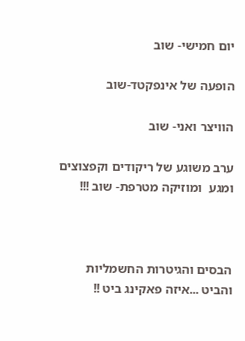יום חמישי- שוב

הופעה של אינפקטד-שוב

הוויצר ואני- שוב

ערב משוגע של ריקודים וקפצוצים ומגע  ומוזיקה מטרפת- שוב !!!



הבסים והגיטרות החשמליות והביט ...איזה פאקינג ביט !!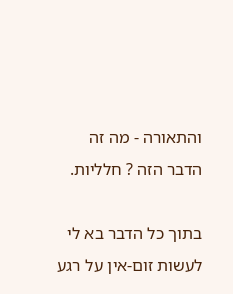והתאורה - מה זה הדבר הזה ? חלליות.

בתוך כל הדבר בא לי לעשות זום-אין על רגע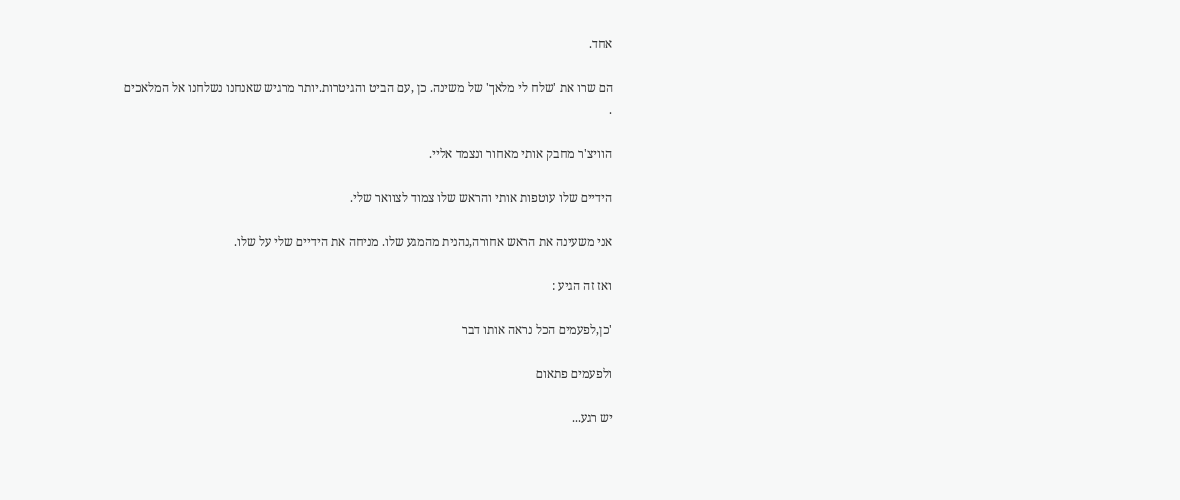אחד.

הם שרו את 'שלח לי מלאך' של משינה. כן ,עם הביט והגיטרות.יותר מרגיש שאנחנו נשלחנו אל המלאכים .

הוויצ'ר מחבק אותי מאחור ונצמד אליי.

הידיים שלו עוטפות אותי והראש שלו צמוד לצוואר שלי.

אני משעינה את הראש אחורה,נהנית מהמגע שלו. מניחה את הידיים שלי על שלו.

ואז זה הגיע :

'כן,לפעמים הכל נראה אותו דבר

ולפעמים פתאום

יש רגע...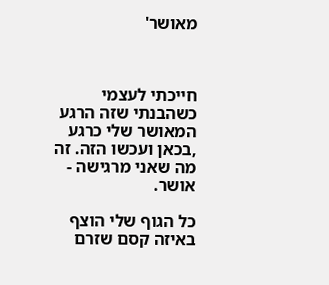מאושר'



חייכתי לעצמי כשהבנתי שזה הרגע המאושר שלי כרגע ,בכאן ועכשו הזה. זה מה שאני מרגישה - אושר.

כל הגוף שלי הוצף באיזה קסם שזרם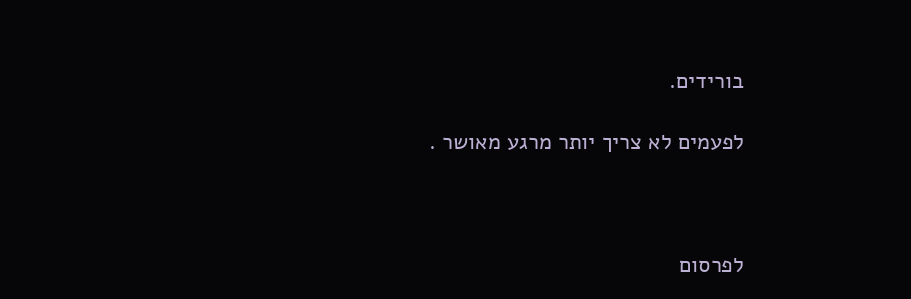בורידים.

לפעמים לא צריך יותר מרגע מאושר .



לפרסום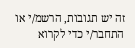זה יש תגובות, הרשמ/י או התחבר/י כדי לקרוא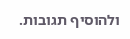ולהוסיף תגובות.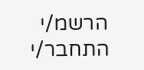הרשמ/י התחבר/י